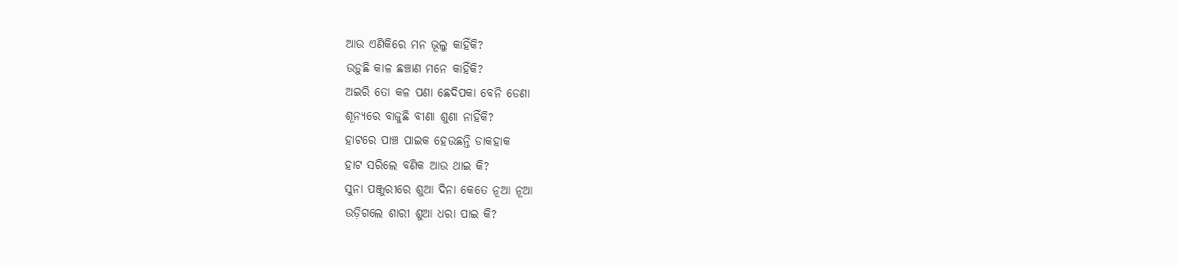ଆଉ ଏଣିକିରେ ମନ ଭୂଲୁ କାହିଁକି?
ଉଡ଼ୁଛି କାଳ ଛଞ୍ଚାଣ ମନେ କାହିଁକି?
ଅଇରି ତୋ କଳ ପଣା ଛେଦିପକା ବେନି ଡେଣା
ଶୂନ୍ୟରେ ବାଜୁଛି ବୀଣା ଶୁଣା ନାହିଁକି?
ହାଟରେ ପାଞ୍ଚ ପାଇକ ହେଉଛନ୍ତି ଡାକହାକ
ହାଟ ସରିଲେ ବଣିକ ଆଉ ଥାଇ କି?
ସୁନା ପଞ୍ଜୁରୀରେ ଶୁଆ ଦିନା କେତେ ନୂଆ ନୂଆ
ଉଡ଼ିଗଲେ ଶାରୀ ଶୁଆ ଧରା ପାଇ କି?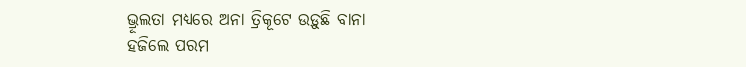ଭ୍ରୂଲତା ମଧ୍ୟରେ ଅନା ତ୍ରିକୂଟେ ଉଡ଼ୁଛି ବାନା
ହଜିଲେ ପରମ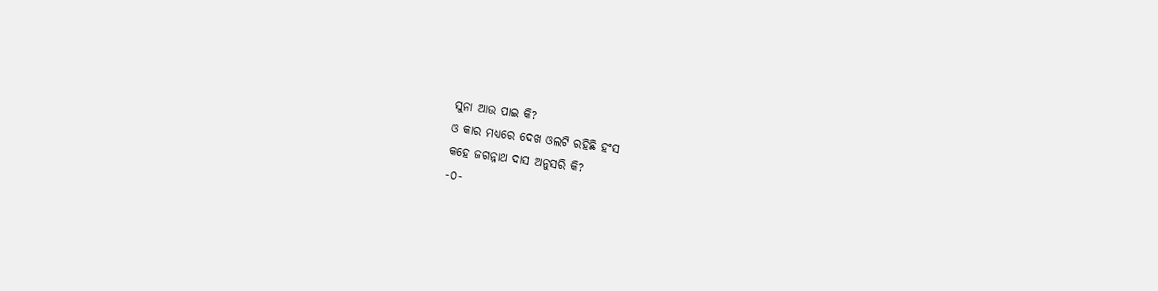ସୁନା ଆଉ ପାଇ କି?
ଓ କାର ମଧ୍ୟରେ ଦେଖ ଓଲଟି ରହିଛି ହଂସ
କହେ ଜଗନ୍ନାଥ ଦାସ ଅନୁସରି କି?
-୦-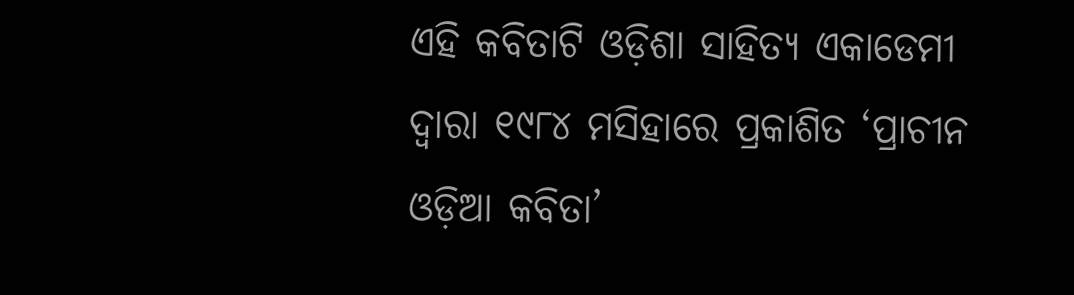ଏହି କବିତାଟି ଓଡ଼ିଶା ସାହିତ୍ୟ ଏକାଡେମୀ ଦ୍ୱାରା ୧୯୮୪ ମସିହାରେ ପ୍ରକାଶିତ ‘ପ୍ରାଚୀନ ଓଡ଼ିଆ କବିତା’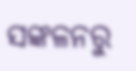ସଙ୍କଳନରୁ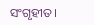ସଂଗୃହୀତ।